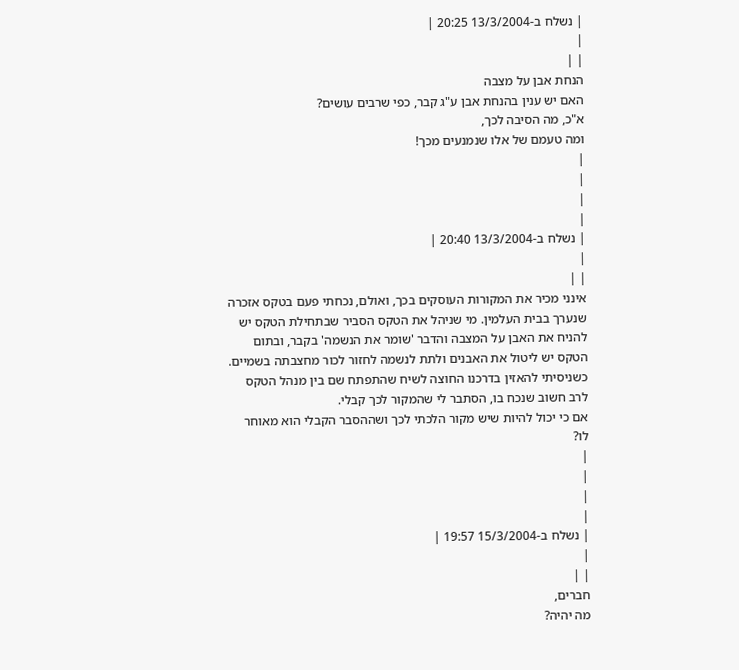| נשלח ב-13/3/2004 20:25 |
|
| |
הנחת אבן על מצבה
האם יש ענין בהנחת אבן ע"ג קבר, כפי שרבים עושים?
א"כ, מה הסיבה לכך,
ומה טעמם של אלו שנמנעים מכך!
|
|
|
|
| נשלח ב-13/3/2004 20:40 |
|
| |
אינני מכיר את המקורות העוסקים בכך, ואולם, נכחתי פעם בטקס אזכרה שנערך בבית העלמין. מי שניהל את הטקס הסביר שבתחילת הטקס יש להניח את האבן על המצבה והדבר 'שומר את הנשמה' בקבר, ובתום הטקס יש ליטול את האבנים ולתת לנשמה לחזור לכור מחצבתה בשמיים.
כשניסיתי להאזין בדרכנו החוצה לשיח שהתפתח שם בין מנהל הטקס לרב חשוב שנכח בו, הסתבר לי שהמקור לכך קבלי.
אם כי יכול להיות שיש מקור הלכתי לכך ושההסבר הקבלי הוא מאוחר לו?
|
|
|
|
| נשלח ב-15/3/2004 19:57 |
|
| |
חברים,
מה יהיה?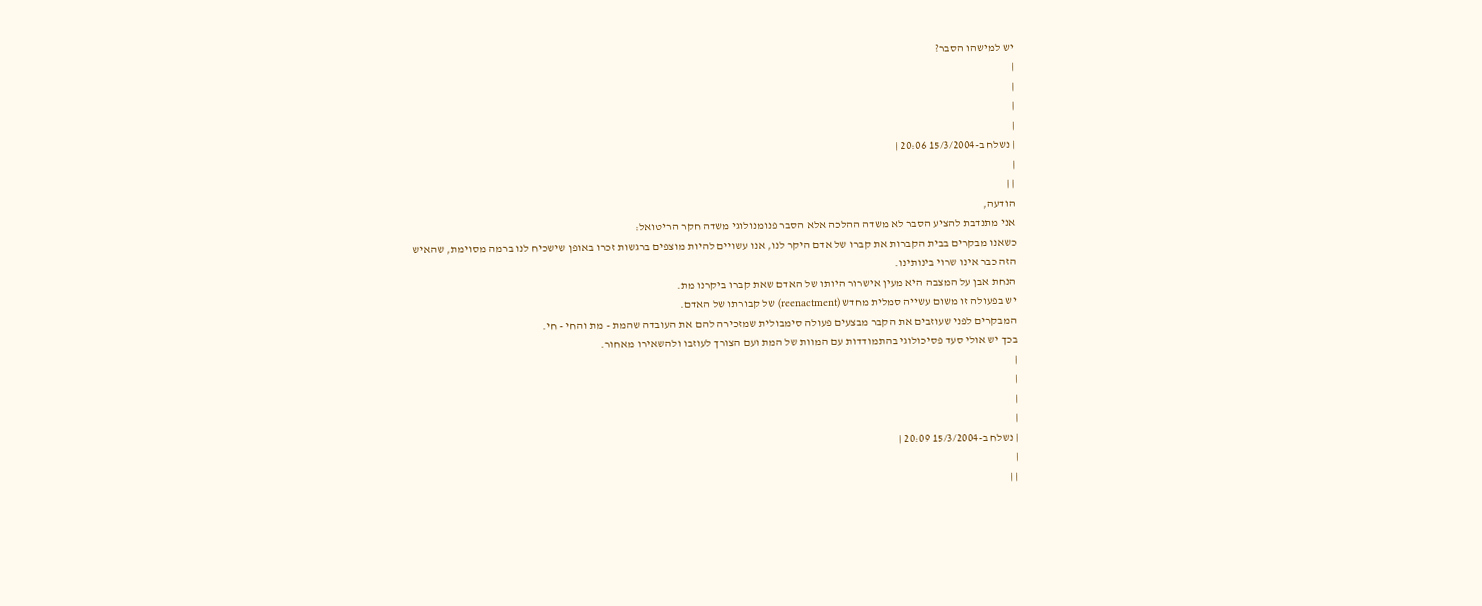יש למישהו הסבר?
|
|
|
|
| נשלח ב-15/3/2004 20:06 |
|
| |
הודעה,
אני מתנדבת להציע הסבר לא משדה ההלכה אלא הסבר פנומנולוגי משדה חקר הריטואל:
כשאנו מבקרים בבית הקברות את קברו של אדם היקר לנו, אנו עשויים להיות מוצפים ברגשות זכרו באופן שישכיח לנו ברמה מסוימת, שהאיש הזה כבר אינו שרוי בינותינו.
הנחת אבן על המצבה היא מעין אישרור היותו של האדם שאת קברו ביקרנו מת.
יש בפעולה זו משום עשייה סמלית מחדש (reenactment) של קבורתו של האדם.
המבקרים לפני שעוזבים את הקבר מבצעים פעולה סימבולית שמזכירה להם את העובדה שהמת - מת והחי - חי.
בכך יש אולי סעד פסיכולוגי בהתמודדות עם המוות של המת ועם הצורך לעוזבו ולהשאירו מאחור.
|
|
|
|
| נשלח ב-15/3/2004 20:09 |
|
| |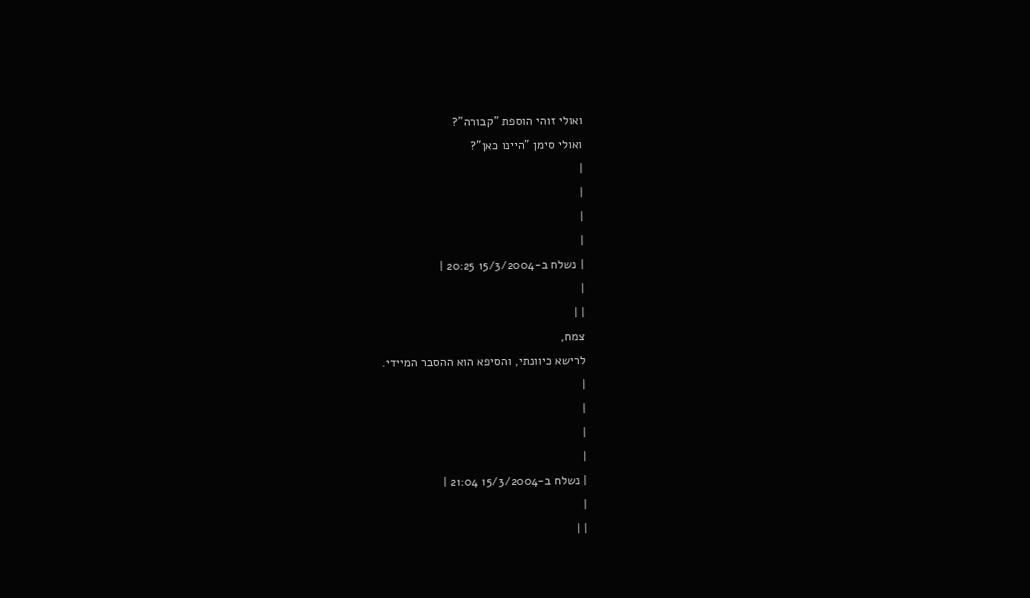ואולי זוהי הוספת "קבורה"?
ואולי סימן "היינו כאן"?
|
|
|
|
| נשלח ב-15/3/2004 20:25 |
|
| |
צמח,
לרישא כיוונתי, והסיפא הוא ההסבר המיידי.
|
|
|
|
| נשלח ב-15/3/2004 21:04 |
|
| |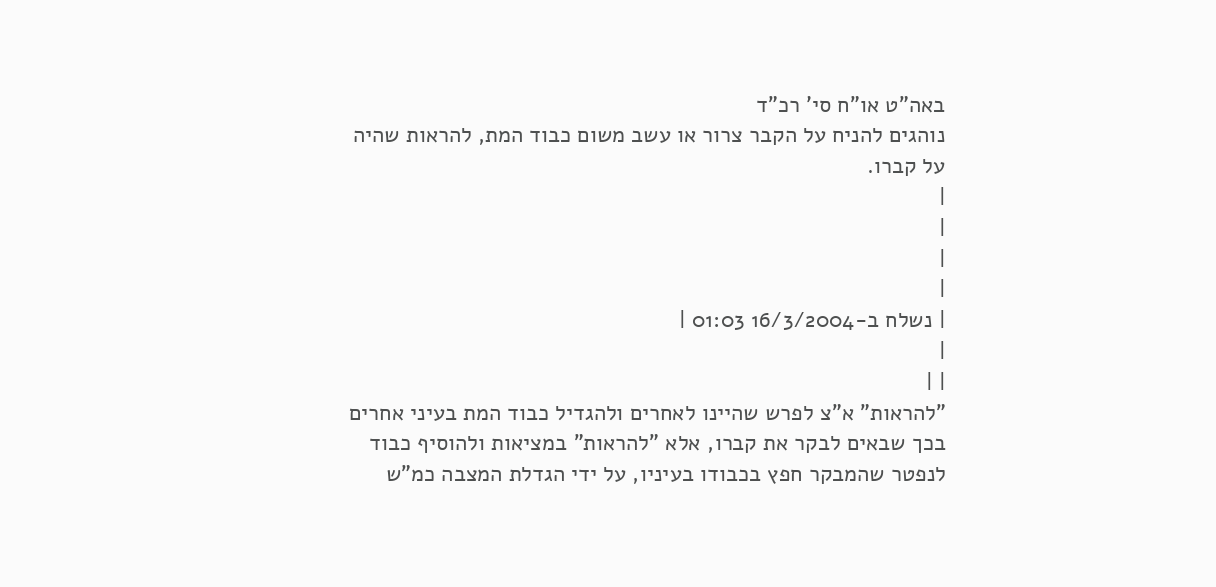באה"ט או"ח סי' רכ"ד
נוהגים להניח על הקבר צרור או עשב משום כבוד המת, להראות שהיה על קברו.
|
|
|
|
| נשלח ב-16/3/2004 01:03 |
|
| |
"להראות" א"צ לפרש שהיינו לאחרים ולהגדיל כבוד המת בעיני אחרים בכך שבאים לבקר את קברו, אלא "להראות" במציאות ולהוסיף כבוד לנפטר שהמבקר חפץ בכבודו בעיניו, על ידי הגדלת המצבה כמ"ש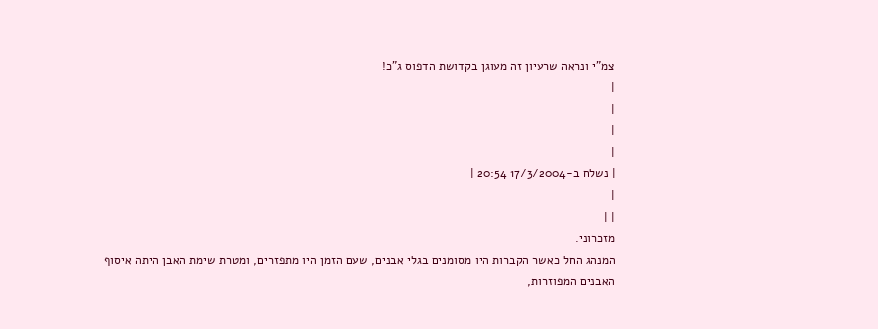צמ"י ונראה שרעיון זה מעוגן בקדושת הדפוס ג"כ!
|
|
|
|
| נשלח ב-17/3/2004 20:54 |
|
| |
מזכרוני.
המנהג החל כאשר הקברות היו מסומנים בגלי אבנים, שעם הזמן היו מתפזרים, ומטרת שימת האבן היתה איסוף האבנים המפוזרות,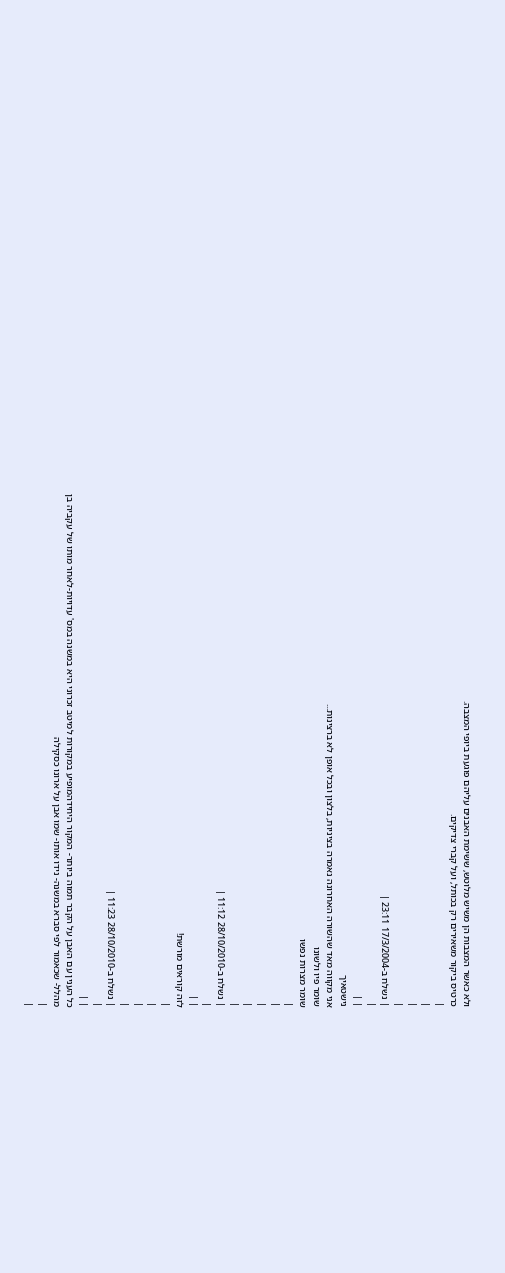ולא כאשר המצבות הן משיש מלוטש, ששימת האבנים עליהם פוגעת ביופי המצבה.
כרטיס ביקור משאירים רק בכותל, ועל קברי צדיקים.
|
|
|
|
| נשלח ב-17/3/2004 23:11 |
|
| |
נישטאיך
אני מקווה מאד שהשורה האחרונה נאמרה בציניות, בלצון ובכל אופן לא ברצינות...
שומר פיו ולשונו
שומר מצרות נפשו
|
|
|
|
|
| נשלח ב-28/10/2010 11:12 |
|
| |
לזה קוראים מורשת!
|
|
|
|
| נשלח ב-28/10/2010 11:23 |
|
| |
כל הענין עם האבן על הקבר תמוה ביותר- המקור היחידהמופיע במקורות למיטב זכרוני היא במשנה במס' עדויות-לאחר מותו של עקביה בן מהלל- שכאמור לפי סברא במשנה- נידו אותו- שמו אבן על ארונו כסקילה
|
|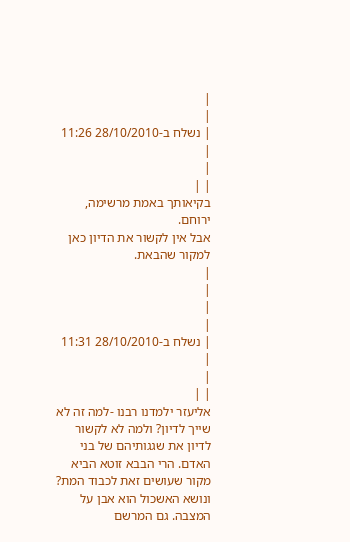|
|
| נשלח ב-28/10/2010 11:26 |
|
| |
בקיאותך באמת מרשימה, ירוחם.
אבל אין לקשור את הדיון כאן למקור שהבאת.
|
|
|
|
| נשלח ב-28/10/2010 11:31 |
|
| |
אליעזר ילמדנו רבנו -למה זה לא שייך לדיון? ולמה לא לקשור לדיון את שגגותיהם של בני האדם. הרי הבבא זוטא הביא מקור שעושים זאת לכבוד המת? ונושא האשכול הוא אבן על המצבה. גם המרשם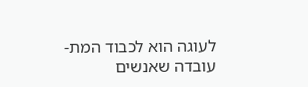לעוגה הוא לכבוד המת- עובדה שאנשים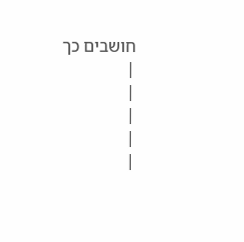חושבים כך
|
|
|
|
|